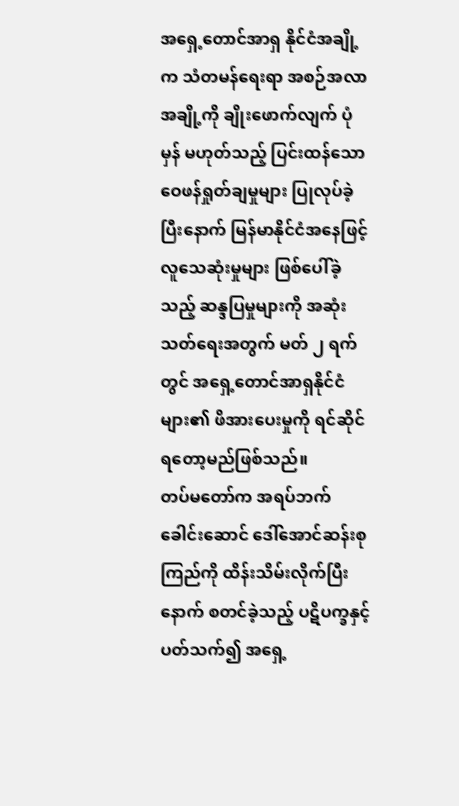အရှေ့တောင်အာရှ နိုင်ငံအချို့က သံတမန်ရေးရာ အစဉ်အလာအချို့ကို ချိုးဖောက်လျက် ပုံမှန် မဟုတ်သည့် ပြင်းထန်သော ဝေဖန်ရှုတ်ချမှုများ ပြုလုပ်ခဲ့ပြီးနောက် မြန်မာနိုင်ငံအနေဖြင့် လူသေဆုံးမှုများ ဖြစ်ပေါ်ခဲ့သည့် ဆန္ဒပြမှုများကို အဆုံးသတ်ရေးအတွက် မတ် ၂ ရက်တွင် အရှေ့တောင်အာရှနိုင်ငံများ၏ ဖိအားပေးမှုကို ရင်ဆိုင်ရတော့မည်ဖြစ်သည်။
တပ်မတော်က အရပ်ဘက်ခေါင်းဆောင် ဒေါ်အောင်ဆန်းစုကြည်ကို ထိန်းသိမ်းလိုက်ပြီးနောက် စတင်ခဲ့သည့် ပဋိပက္ခနှင့် ပတ်သက်၍ အရှေ့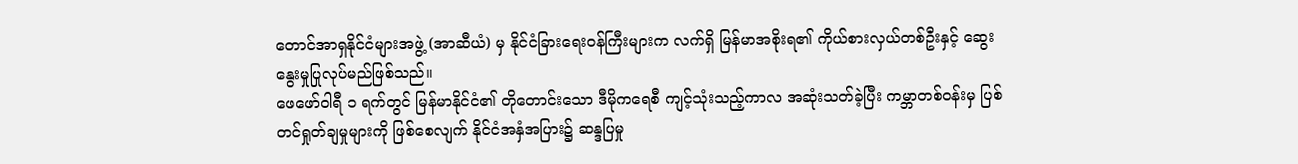တောင်အာရှနိုင်ငံများအဖွဲ့ (အာဆီယံ) မှ နိုင်ငံခြားရေးဝန်ကြီးများက လက်ရှိ မြန်မာအစိုးရ၏ ကိုယ်စားလှယ်တစ်ဦးနှင့် ဆွေးနွေးမှုပြုလုပ်မည်ဖြစ်သည်။
ဖေဖော်ဝါရီ ၁ ရက်တွင် မြန်မာနိုင်ငံ၏ တိုတောင်းသော ဒီမိုကရေစီ ကျင့်သုံးသည့်ကာလ အဆုံးသတ်ခဲ့ပြီး ကမ္ဘာတစ်ဝန်းမှ ပြစ်တင်ရှုတ်ချမှုများကို ဖြစ်စေလျက် နိုင်ငံအနှံအပြား၌ ဆန္ဒပြမှု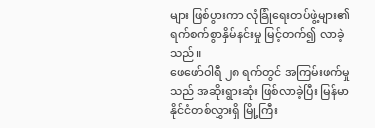များ ဖြစ်ပွားကာ လုံခြုံရေးတပ်ဖွဲ့များ၏ ရက်စက်စွာနှိမ်နင်းမှု မြင့်တက်၍ လာခဲ့သည်။
ဖေဖော်ဝါရီ ၂၈ ရက်တွင် အကြမ်းဖက်မှုသည် အဆိုးရွားဆုံး ဖြစ်လာခဲ့ပြီး မြန်မာနိုင်ငံတစ်လွှားရှိ မြို့ကြီး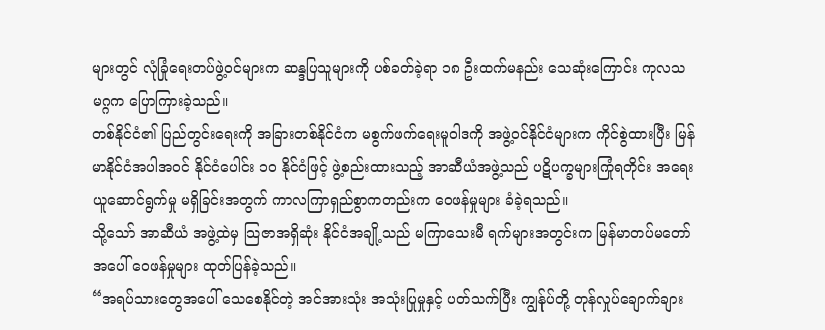များတွင် လုံခြုံရေးတပ်ဖွဲ့ဝင်များက ဆန္ဒပြသူများကို ပစ်ခတ်ခဲ့ရာ ၁၈ ဦးထက်မနည်း သေဆုံးကြောင်း ကုလသမဂ္ဂက ပြောကြားခဲ့သည်။
တစ်နိုင်ငံ၏ ပြည်တွင်းရေးကို အခြားတစ်နိုင်ငံက မစွက်ဖက်ရေးမူဝါဒကို အဖွဲ့ဝင်နိုင်ငံများက ကိုင်စွဲထားပြီး မြန်မာနိုင်ငံအပါအဝင် နိုင်ငံပေါင်း ၁၀ နိုင်ငံဖြင့် ဖွဲ့စည်းထားသည့် အာဆီယံအဖွဲ့သည် ပဋိပက္ခများကြုံရတိုင်း အရေးယူဆောင်ရွက်မှု မရှိခြင်းအတွက် ကာလကြာရှည်စွာကတည်းက ဝေဖန်မှုများ ခံခဲ့ရသည်။
သို့သော် အာဆီယံ အဖွဲ့ထဲမှ သြဇာအရှိဆုံး နိုင်ငံအချို့သည် မကြာသေးမီ ရက်များအတွင်းက မြန်မာတပ်မတော်အပေါ် ဝေဖန်မှုများ ထုတ်ပြန်ခဲ့သည်။
“အရပ်သားတွေအပေါ် သေစေနိုင်တဲ့ အင်အားသုံး အသုံးပြုမှုနှင့် ပတ်သက်ပြီး ကျွန်ုပ်တို့ တုန်လှုပ်ချောက်ချား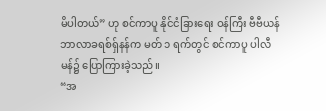မိပါတယ်” ဟု စင်ကာပူ နိုင်ငံခြားရေး ဝန်ကြီး ဗီဗီယန်ဘာလာခရစ်ရှ်နန်က မတ် ၁ ရက်တွင် စင်ကာပူ ပါလီမန်၌ ပြောကြားခဲ့သည်။
“အ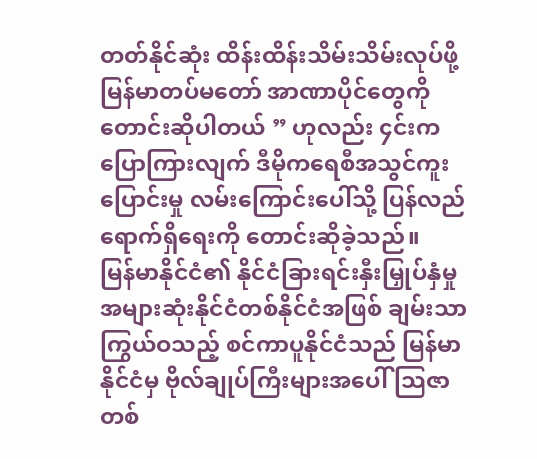တတ်နိုင်ဆုံး ထိန်းထိန်းသိမ်းသိမ်းလုပ်ဖို့ မြန်မာတပ်မတော် အာဏာပိုင်တွေကို တောင်းဆိုပါတယ် ” ဟုလည်း ၄င်းက ပြောကြားလျက် ဒီမိုကရေစီအသွင်ကူးပြောင်းမှု လမ်းကြောင်းပေါ်သို့ ပြန်လည်ရောက်ရှိရေးကို တောင်းဆိုခဲ့သည်။
မြန်မာနိုင်ငံ၏ နိုင်ငံခြားရင်းနှီးမြှုပ်နှံမှု အများဆုံးနိုင်ငံတစ်နိုင်ငံအဖြစ် ချမ်းသာကြွယ်ဝသည့် စင်ကာပူနိုင်ငံသည် မြန်မာနိုင်ငံမှ ဗိုလ်ချုပ်ကြီးများအပေါ် သြဇာတစ်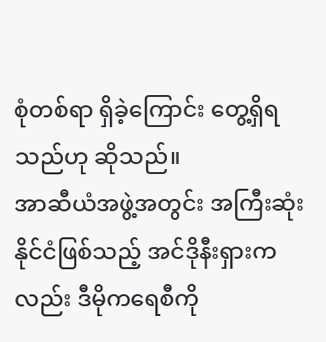စုံတစ်ရာ ရှိခဲ့ကြောင်း တွေ့ရှိရသည်ဟု ဆိုသည်။
အာဆီယံအဖွဲ့အတွင်း အကြီးဆုံးနိုင်ငံဖြစ်သည့် အင်ဒိုနီးရှားကလည်း ဒီမိုကရေစီကို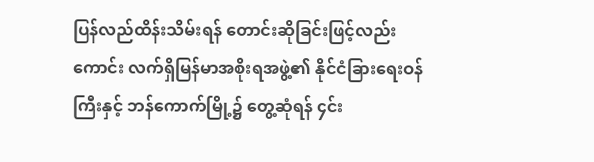ပြန်လည်ထိန်းသိမ်းရန် တောင်းဆိုခြင်းဖြင့်လည်းကောင်း လက်ရှိမြန်မာအစိုးရအဖွဲ့၏ နိုင်ငံခြားရေးဝန်ကြီးနှင့် ဘန်ကောက်မြို့၌ တွေ့ဆုံရန် ၄င်း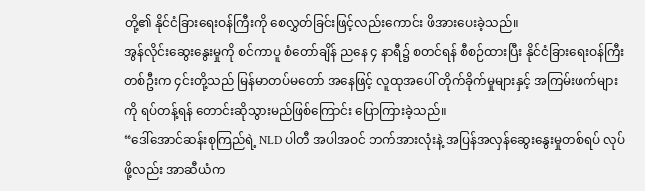တို့၏ နိုင်ငံခြားရေးဝန်ကြီးကို စေလွှတ်ခြင်းဖြင့်လည်းကောင်း ဖိအားပေးခဲ့သည်။
အွန်လိုင်းဆွေးနွေးမှုကို စင်ကာပူ စံတော်ချိန် ညနေ ၄ နာရီ၌ စတင်ရန် စီစဉ်ထားပြီး နိုင်ငံခြားရေးဝန်ကြီးတစ်ဦးက ၄င်းတို့သည် မြန်မာတပ်မတော် အနေဖြင့် လူထုအပေါ် တိုက်ခိုက်မှုများနှင့် အကြမ်းဖက်များကို ရပ်တန့်ရန် တောင်းဆိုသွားမည်ဖြစ်ကြောင်း ပြောကြားခဲ့သည်။
“ဒေါ်အောင်ဆန်းစုကြည်ရဲ့ NLD ပါတီ အပါအဝင် ဘက်အားလုံးနဲ့ အပြန်အလှန်ဆွေးနွေးမှုတစ်ရပ် လုပ်ဖို့လည်း အာဆီယံက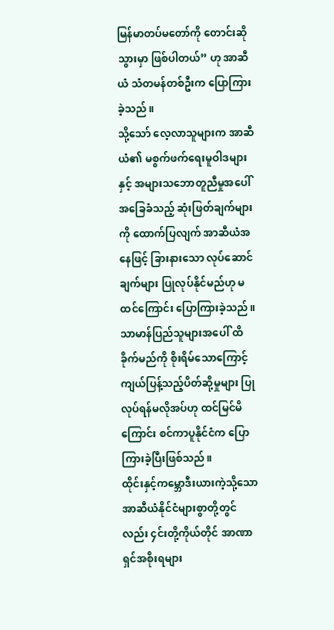မြန်မာတပ်မတော်ကို တောင်းဆိုသွားမှာ ဖြစ်ပါတယ်” ဟု အာဆီယံ သံတမန်တစ်ဦးက ပြောကြားခဲ့သည်။
သို့သော် လေ့လာသူများက အာဆီယံ၏ မစွက်ဖက်ရေးမူဝါဒများနှင့် အများသဘောတူညီမှုအပေါ် အခြေခံသည့် ဆုံးဖြတ်ချက်များကို ထောက်ပြလျက် အာဆီယံအနေဖြင့် ခြားနားသော လုပ်ဆောင်ချက်များ ပြုလုပ်နိုင်မည်ဟု မထင်ကြောင်း ပြောကြားခဲ့သည်။
သာမာန်ပြည်သူများအပေါ် ထိခိုက်မည်ကို စိုးရိမ်သောကြောင့် ကျယ်ပြန့်သည့်ပိတ်ဆို့မှုများ ပြုလုပ်ရန်မလိုအပ်ဟု ထင်မြင်မိကြောင်း စင်ကာပူနိုင်ငံက ပြောကြားခဲ့ပြီးဖြစ်သည်။
ထိုင်းနှင့်ကမ္ဘောဒီးယားကဲ့သို့သော အာဆီယံနိုင်ငံများစွာတို့တွင်လည်း ၄င်းတို့ကိုယ်တိုင် အာဏာရှင်အစိုးရများ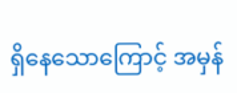ရှိနေသောကြောင့် အမှန်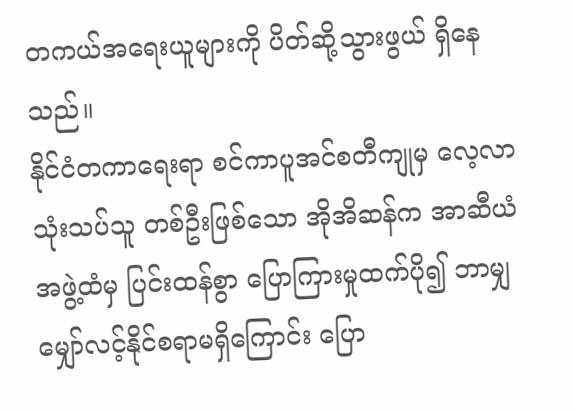တကယ်အရေးယူများကို ပိတ်ဆို့သွားဖွယ် ရှိနေသည်။
နိုင်ငံတကာရေးရာ စင်ကာပူအင်စတီကျုမှ လေ့လာသုံးသပ်သူ တစ်ဦးဖြစ်သော အိုအိဆန်က အာဆီယံအဖွဲ့ထံမှ ပြင်းထန်စွာ ပြောကြားမှုထက်ပို၍ ဘာမျှ မျှော်လင့်နိုင်စရာမရှိကြောင်း ပြော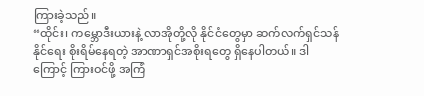ကြားခဲ့သည်။
“ထိုင်း၊ ကမ္ဘောဒီးယားနဲ့ လာအိုတို့လို နိုင်ငံတွေမှာ ဆက်လက်ရှင်သန်နိုင်ရေး စိုးရိမ်နေရတဲ့ အာဏာရှင်အစိုးရတွေ ရှိနေပါတယ်။ ဒါကြောင့် ကြားဝင်ဖို့ အကြံ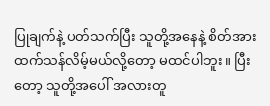ပြုချက်နဲ့ ပတ်သက်ပြီး သူတို့အနေနဲ့ စိတ်အားထက်သန်လိမ့်မယ်လို့တော့ မထင်ပါဘူး။ ပြီးတော့ သူတို့အပေါ် အလားတူ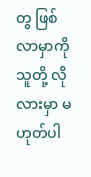တွ ဖြစ်လာမှာကို သူတို့ လိုလားမှာ မဟုတ်ပါ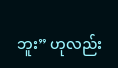ဘူး” ဟုလည်း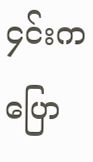၄င်းက ပြော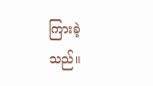ကြားခဲ့သည်။